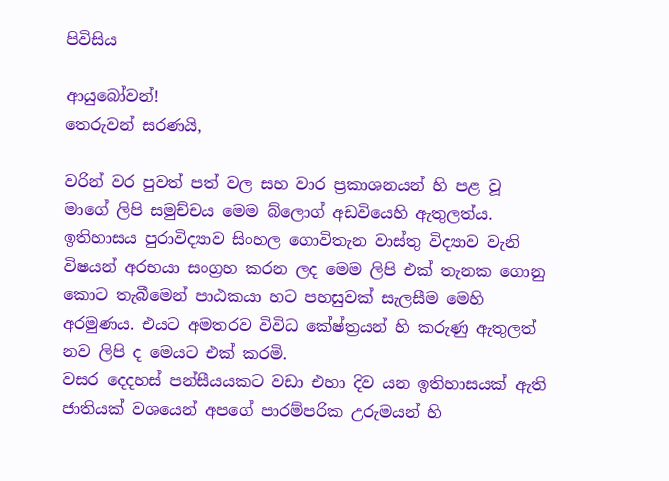පිවිසිය

ආයුබෝවන්!
තෙරුවන් සරණයි,

වරින් වර පුවත් පත් වල සහ වාර ප්‍රකාශනයන් හි පළ වූ මාගේ ලිපි සමුච්චය මෙම බ්ලොග් අඩවියෙහි ඇතුලත්ය. ඉතිහාසය පුරාවිද්‍යාව සිංහල ගොවිතැන වාස්තු විද්‍යාව වැනි විෂයන් අරභයා සංග්‍රහ කරන ලද මෙම ලිපි එක් තැනක ගොනු කොට තැබීමෙන් පාඨකයා හට පහසුවක් සැලසීම මෙහි අරමුණය. එයට අමතරව විවිධ කේෂ්ත්‍රයන් හි කරුණු ඇතුලත් නව ලිපි ද මෙයට එක් කරමි.
වසර දෙදහස් පන්සීයයකට වඩා එහා දිව යන ඉතිහාසයක් ඇති ජාතියක් වශයෙන් අපගේ පාරම්පරික උරුමයන් හි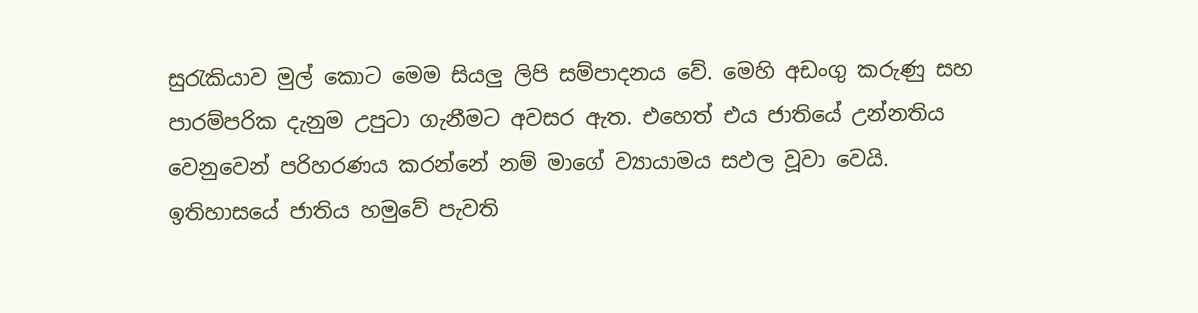සුරැකියාව මුල් කොට මෙම සියලු ලිපි සම්පාදනය වේ. මෙහි අඩංගු කරුණු සහ පාරම්පරික දැනුම උපුටා ගැනීමට අවසර ඇත. එහෙත් එය ජාතියේ උන්නතිය වෙනුවෙන් පරිහරණය කරන්නේ නම් මාගේ ව්‍යායාමය සඵල වූවා වෙයි.
ඉතිහාසයේ ජාතිය හමුවේ පැවති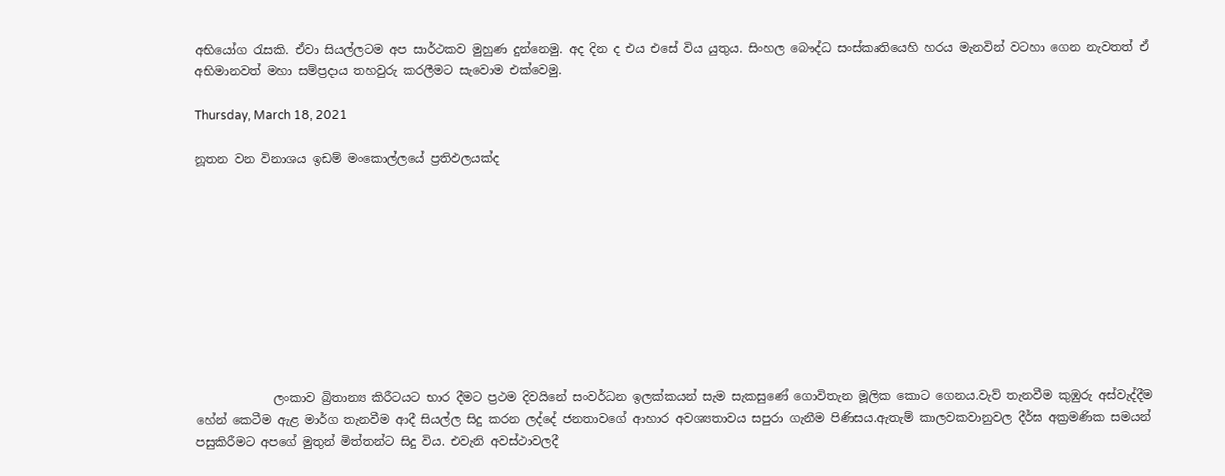අභියෝග රැසකි. ඒවා සියල්ලටම අප සාර්ථකව මුහුණ දුන්නෙමු. අද දින ද එය එසේ විය යුතුය. සිංහල බෞද්ධ සංස්කෘතියෙහි හරය මැනවින් වටහා ගෙන නැවතත් ඒ අභිමානවත් මහා සම්ප්‍රදාය තහවුරු කරලීමට සැවොම ‍එක්වෙමු.

Thursday, March 18, 2021

නූතන වන විනාශය ඉඩම් මංකොල්ලයේ ප්‍රතිඵලයක්ද










             ලංකාව බ්‍රිතාන්‍ය කිරීටයට භාර දීමට ප්‍රථම දිවයිනේ සංවර්ධන ඉලක්කයන් සැම සැකසුණේ ගොවිතැන මූලික කොට ගෙනය.වැව් තැනවීම කුඹුරු අස්වැද්දීම හේන් කෙටීම ඇළ මාර්ග තැනවීම ආදී සියල්ල සිදු කරන ලද්දේ ජනතාවගේ ආහාර අවශ්‍යතාවය සපුරා ගැනීම පිණිසය.ඇතැම් කාලවකවානුවල දීර්ඝ අක්‍රමණික සමයන් පසුකිරීමට අපගේ මුතුන් මිත්තන්ට සිදු විය. එවැනි අවස්ථාවලදී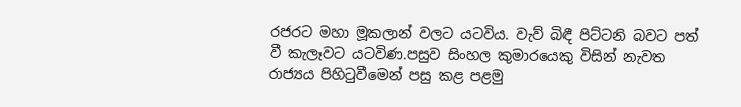රජරට මහා මූකලාන් වලට යටවිය. වැව් බිඳී පිට්ටනි බවට පත් වී කැලෑවට යටවිණ.පසුව සිංහල කුමාරයෙකු විසින් නැවත රාජ්‍යය පිහිටුවීමෙන් පසු කළ පළමු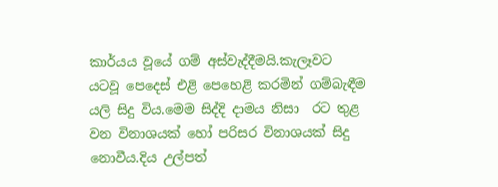කාර්යය වූයේ ගම් අස්වැද්දීමයි.කැලෑවට යටවූ පෙදෙස් එළි පෙහෙළි කරමින් ගම්බැඳීම යලි සිදු විය.මෙම සිද්දි දාමය නිසා  රට තුළ වන විනාශයක් හෝ පරිසර විනාශයක් සිදු නොවීය.දිය උල්පත්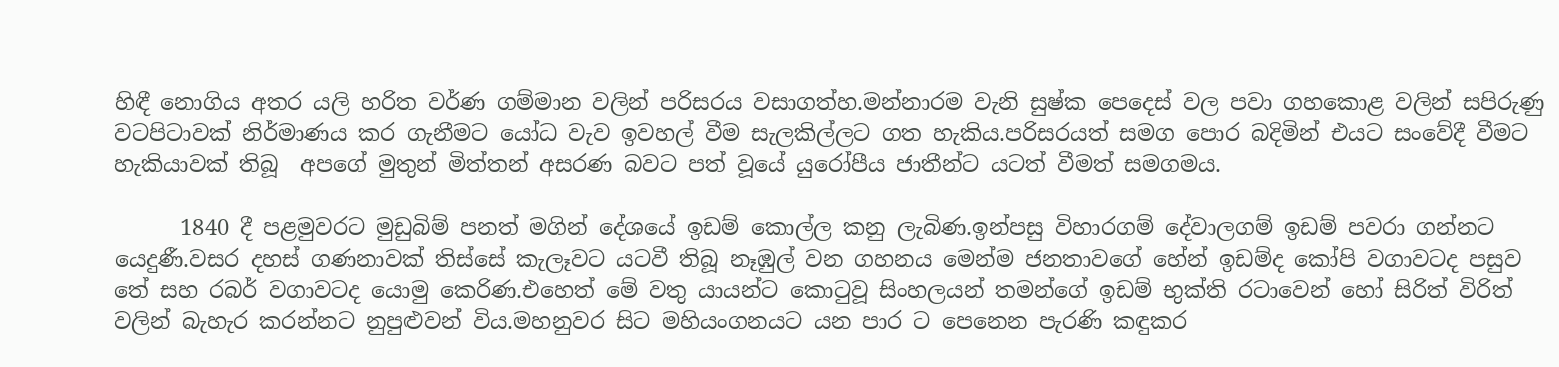හිඳී නොගිය අතර යලි හරිත වර්ණ ගම්මාන වලින් පරිසරය වසාගත්හ.මන්නාරම වැනි සුෂ්ක පෙදෙස් වල පවා ගහකොළ වලින් සපිරුණු වටපිටාවක් නිර්මාණය කර ගැනීමට යෝධ වැව ඉවහල් වීම සැලකිල්ලට ගත හැකිය.පරිසරයත් සමග පොර බදිමින් එයට සංවේදී වීමට හැකියාවක් තිබූ  අපගේ මුතුන් මිත්තන් අසරණ බවට පත් වූයේ යුරෝපීය ජාතීන්ට යටත් වීමත් සමගමය.

      1840 දී පළමුවරට මුඩුබිම් පනත් මගින් දේශයේ ඉඩම් කොල්ල කනු ලැබිණ.ඉන්පසු විහාරගම් දේවාලගම් ඉඩම් පවරා ගන්නට යෙදුණී.වසර දහස් ගණනාවක් තිස්සේ කැලෑවට යටවී තිබූ නෑඹුල් වන ගහනය මෙන්ම ජනතාවගේ හේන් ඉඩම්ද කෝපි වගාවටද පසුව තේ සහ රබර් වගාවටද යොමු කෙරිණ.එහෙත් මේ වතු යායන්ට කොටුවූ සිංහලයන් තමන්ගේ ඉඩම් භුක්ති රටාවෙන් හෝ සිරිත් විරිත් වලින් බැහැර කරන්නට නුපුළුවන් විය.මහනුවර සිට මහියංගනයට යන පාර ට පෙනෙන පැරණි කඳුකර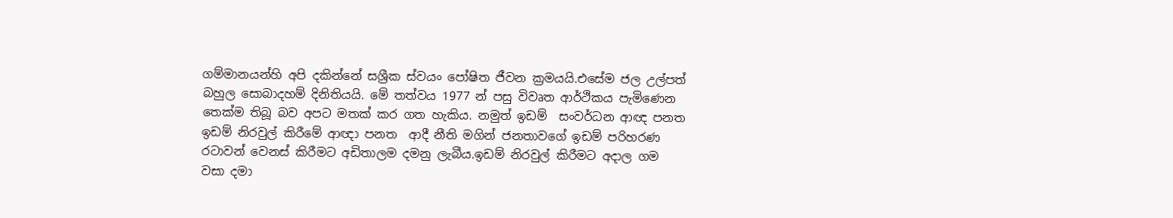ගම්මානයන්හි අපි දකින්නේ සශ්‍රීක ස්වයං පෝෂිත ජීවන ක්‍රමයයි.එසේම ජල උල්පත් බහුල සොබාදහම් දිනිතියයි. මේ තත්වය 1977 න් පසු විවෘත ආර්ථිකය පැමිණෙන තෙක්ම තිබූ බව අපට මතක් කර ගත හැකිය. නමුත් ඉඩම්  සංවර්ධන ආඥ පනත ඉඩම් නිරවුල් කිරීමේ ආඥා පනත  ආදී නීති මගින් ජනතාවගේ ඉඩම් පරිහරණ රටාවන් වෙනස් කිරීමට අඩිතාලම දමනු ලැබීය.ඉඩම් නිරවුල් කිරීමට අදාල ගම වසා දමා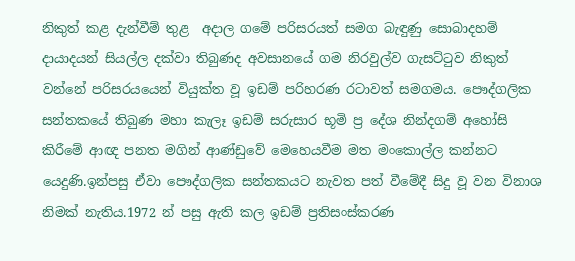නිකුත් කළ දැන්වීම් තුළ  අදාල ගමේ පරිසරයත් සමග බැඳුණු සොබාදහම් දායාදයන් සියල්ල දක්වා තිබුණද අවසානයේ ගම නිරවුල්ව ගැසට්ටුව නිකුත් වන්නේ පරිසරයයෙන් වියුක්ත වූ ඉඩම් පරිහරණ රටාවත් සමගමය. පෞද්ගලික සන්තකයේ තිබුණ මහා කැලෑ ඉඩම් සරුසාර භූමි ප්‍ර දේශ නින්දගම් අහෝසි කිරීමේ ආඥ පනත මගින් ආණ්ඩුවේ මෙහෙයවීම මත මංකොල්ල කන්නට යෙදුණි.ඉන්පසු ඒවා පෞද්ගලික සන්තකයට නැවත පත් වීමේදී සිදු වූ වන විනාශ නිමක් නැතිය.1972 න් පසු ඇති කල ඉඩම් ප්‍රතිසංස්කරණ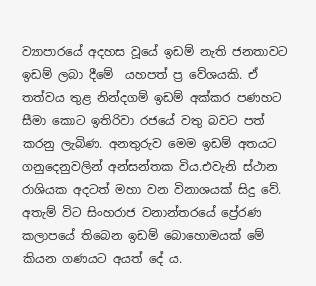ව්‍යාපාරයේ අදහස වූයේ ඉඩම් නැති ජනතාවට ඉඩම් ලබා දීමේ  යහපත් ප්‍ර වේශයකි. ඒ තත්වය තුළ නින්දගම් ඉඩම් අක්කර පණහට සීමා කොට ඉතිරිවා රජයේ වතු බවට පත් කරනු ලැබිණ. අනතුරුව මෙම ඉඩම් අතයට ගනුදෙනුවලින් අන්සන්තක විය.එවැනි ස්ථාන රාශියක අදටත් මහා වන විනාශයක් සිදු වේ. අතැම් විට සිංහරාජ වනාන්තරයේ ප්‍රේරණ කලාපයේ තිබෙන ඉඩම් බොහොමයක් මේ කියන ගණයට අයත් දේ ය.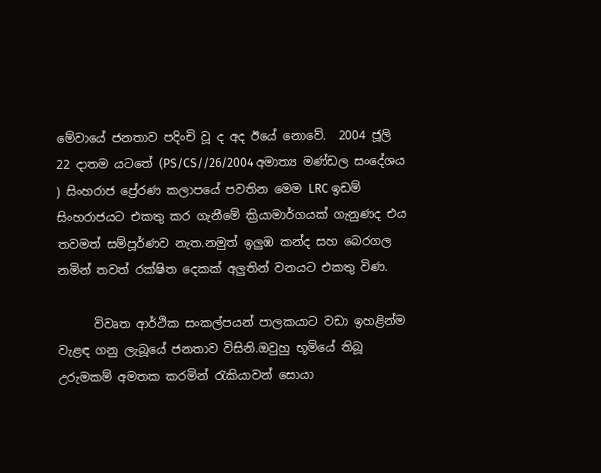මේවායේ ජනතාව පදිංචි වූ ද අද ඊයේ නොවේ.  2004 ජූලි  22 දාතම යටතේ (PS/CS//26/2004 අමාත්‍ය මණ්ඩල සංදේශය ) සිංහරාජ ප්‍රේරණ කලාපයේ පවතින මෙම LRC ඉඩම්    සිංහරාජයට එකතු කර ගැනීමේ ක්‍රියාමාර්ගයක් ගැනුණද එය තවමත් සම්පූර්ණව නැත.නමුත් ඉලුඹ කන්ද සහ බෙරගල නමින් තවත් රක්ෂිත දෙකක් අලුතින් වනයට එකතු විණ.

      විවෘත ආර්ථික සංකල්පයන් පාලකයාට වඩා ඉහළින්ම වැළඳ ගනු ලැබූයේ ජනතාව විසිනි.ඔවුහු භූමියේ තිබූ උරුමකම් අමතක කරමින් රැකියාවන් සොයා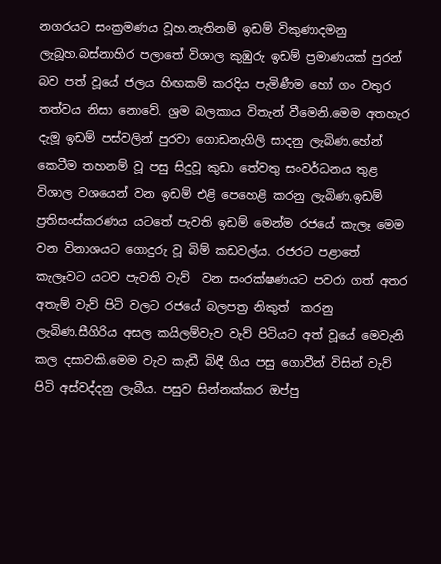නගරයට සංක්‍රමණය වූහ.නැතිනම් ඉඩම් විකුණාදමනු ලැබූහ.බස්නාහිර පලාතේ විශාල කුඹුරු ඉඩම් ප්‍රමාණයක් පුරන් බව පත් වූයේ ජලය හිඟකම් කරදිය පැමිණීම හෝ ගං වතුර තත්වය නිසා නොවේ. ශ්‍රම බලකාය විතැන් වීමෙනි.මෙම අතහැර දැමූ ඉඩම් පස්වලින් පුරවා ගොඩනැගිලි සාදනු ලැබිණ.හේන් කෙටීම තහනම් වූ පසු සිදුවූ කුඩා තේවතු සංවර්ධනය තුළ විශාල වශයෙන් වන ඉඩම් එළි පෙහෙළි කරනු ලැබිණ.ඉඩම් ප්‍රතිසංස්කරණය යටතේ පැවති ඉඩම් මෙන්ම රජයේ කැලෑ මෙම වන විනාශයට ගොදුරු වූ බිම් කඩවල්ය. රජරට පළාතේ කැලෑවට යටව පැවති වැව්  වන සංරක්ෂණයට පවරා ගත් අතර අතැම් වැව් පිටි වලට රජයේ බලපත්‍ර නිකුත්  කරනු ලැබිණ.සීගිරිය අසල කයිලම්වැව වැව් පිටියට අත් වූයේ මෙවැනි කල දසාවකි.මෙම වැව කැඩී බිඳී ගිය පසු ගොවීන් විසින් වැව් පිටි අස්වද්දනු ලැබීය. පසුව සින්නක්කර ඔප්පු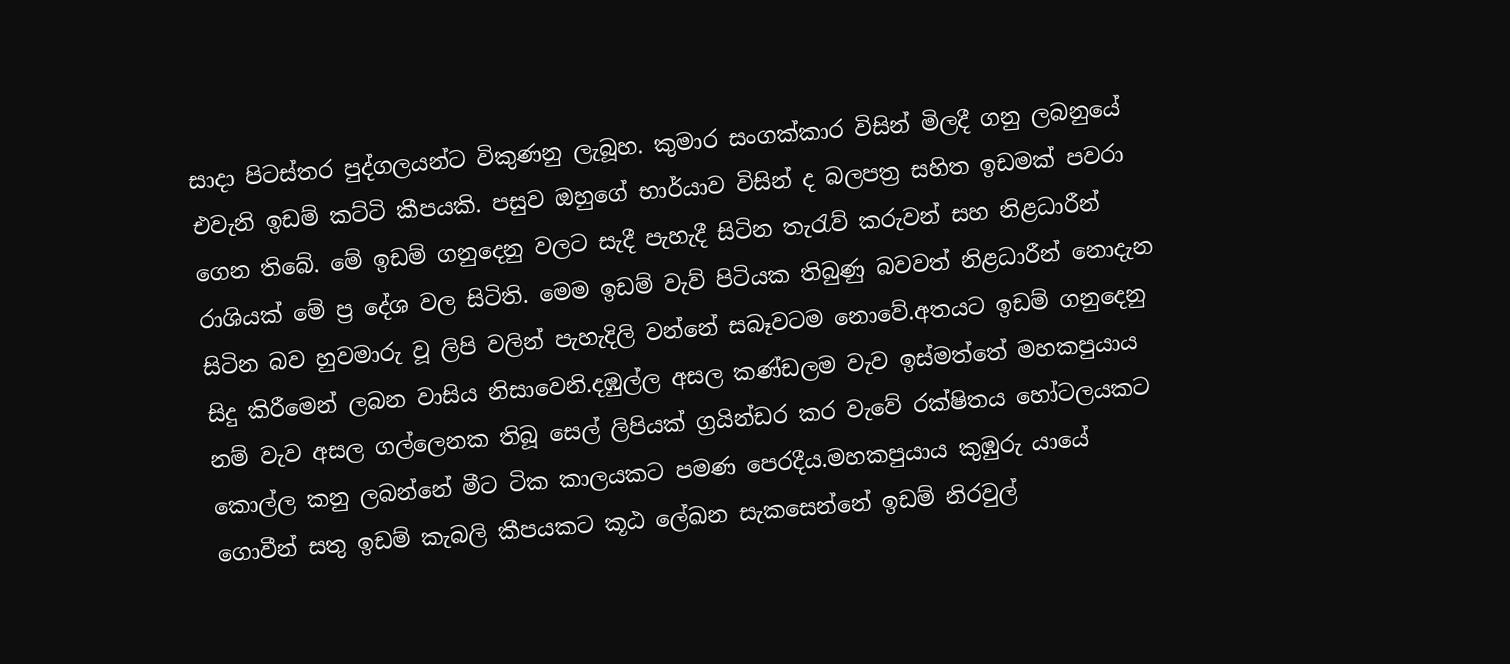සාදා පිටස්තර පුද්ගලයන්ට විකුණනු ලැබූහ. කුමාර සංගක්කාර විසින් මිලදී ගනු ලබනුයේ එවැනි ඉඩම් කට්ටි කීපයකි. පසුව ඔහුගේ භාර්යාව විසින් ද බලපත්‍ර සහිත ඉඩමක් පවරා ගෙන තිබේ. මේ ඉඩම් ගනුදෙනු වලට සැදී පැහැදී සිටින තැරැව් කරුවන් සහ නිළධාරීන් රාශියක් මේ ප්‍ර දේශ වල සිටිති. මෙම ඉඩම් වැව් පිටියක තිබුණු බවවත් නිළධාරීන් නොදැන සිටින බව හුවමාරු වූ ලිපි වලින් පැහැදිලි වන්නේ සබෑවටම නොවේ.අතයට ඉඩම් ගනුදෙනු සිදු කිරීමෙන් ලබන වාසිය නිසාවෙනි.දඹුල්ල අසල කණ්ඩලම වැව ඉස්මත්තේ මහකපුයාය නම් වැව අසල ගල්ලෙනක තිබූ සෙල් ලිපියක් ග්‍රයින්ඩර කර වැවේ රක්ෂිතය හෝටලයකට කොල්ල කනු ලබන්නේ මීට ටික කාලයකට පමණ පෙරදීය.මහකපුයාය කුඹුරු යායේ ගොවීන් සතු ඉඩම් කැබලි කීපයකට කූඨ ලේඛන සැකසෙන්නේ ඉඩම් නිරවුල්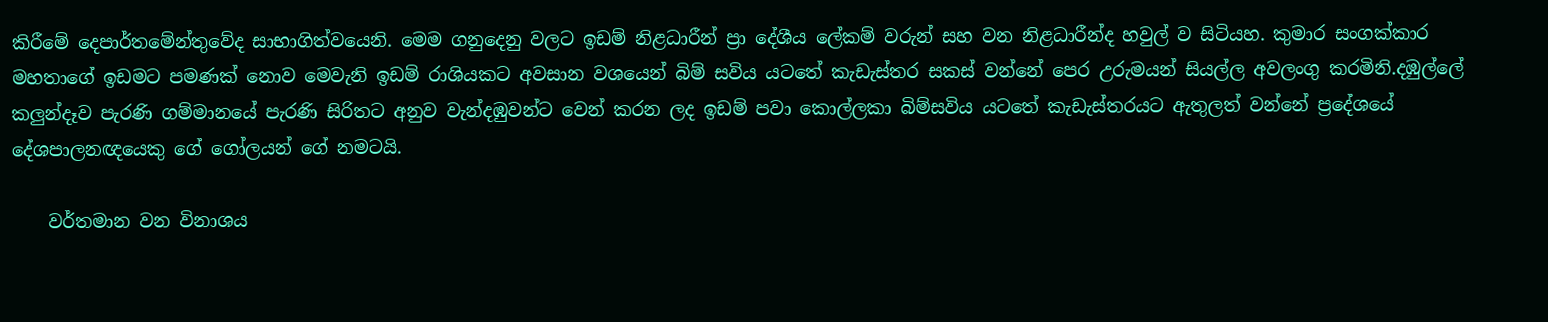කිරීමේ දෙපාර්තමේන්තුවේද සාභාගිත්වයෙනි. මෙම ගනුදෙනු වලට ඉඩම් නිළධාරීන් ප්‍රා දේශීය ලේකම් වරුන් සහ වන නිළධාරීන්ද හවුල් ව සිටියහ. කුමාර සංගක්කාර මහතාගේ ඉඩමට පමණක් නොව මෙවැනි ඉඩම් රාශියකට අවසාන වශයෙන් බිම් සවිය යටතේ කැඩැස්තර සකස් වන්නේ පෙර උරුමයන් සියල්ල අවලංගු කරමිනි.දඹුල්ලේ කලුන්දෑව පැරණි ගම්මානයේ පැරණි සිරිතට අනුව වැන්දඹුවන්ට වෙන් කරන ලද ඉඩම් පවා කොල්ලකා බිම්සවිය යටතේ කැඩැස්තරයට ඇතුලත් වන්නේ ප්‍රදේශයේ දේශපාලනඥයෙකු ගේ ගෝලයන් ගේ නමටයි.

    වර්තමාන වන විනාශය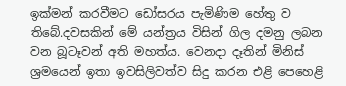ඉක්මන් කරවීමට ඩෝසරය පැමිණිම හේතු ව තිබේ.දවසකින් මේ යන්ත්‍රය විසින් ගිල දමනු ලබන වන බූටෑවන් අති මහත්ය. වෙනදා දෑතින් මිනිස් ශ්‍රමයෙන් ඉතා ඉවසිලිවත්ව සිදු කරන එළි පෙහෙළි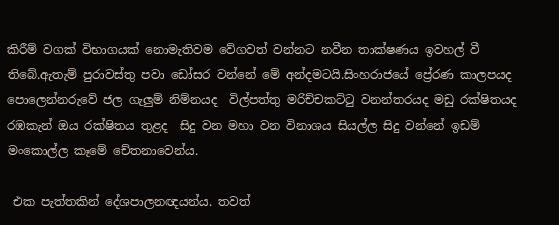කිරීම් වගක් විභාගයක් නොමැතිවම වේගවත් වන්නට නවීන තාක්ෂණය ඉවහල් වී තිබේ.ඇතැම් පුරාවස්තු පවා ඩෝසර වන්නේ මේ අන්දමටයි.සිංහරාජයේ ප්‍රේරණ කාලපයද පොලෙන්නරුවේ ජල ගැලුම් නිම්නයද  විල්පත්තු මරිච්චකට්ටු වනන්තරයද මඩු රක්ෂිතයද රඹකැන් ඔය රක්ෂිතය තුළද  සිදු වන මහා වන විනාශය සියල්ල සිදු වන්නේ ඉඩම් මංකොල්ල කෑමේ චේතනාවෙන්ය.

 එක පැත්තකින් දේශපාලනඥයන්ය. තවත්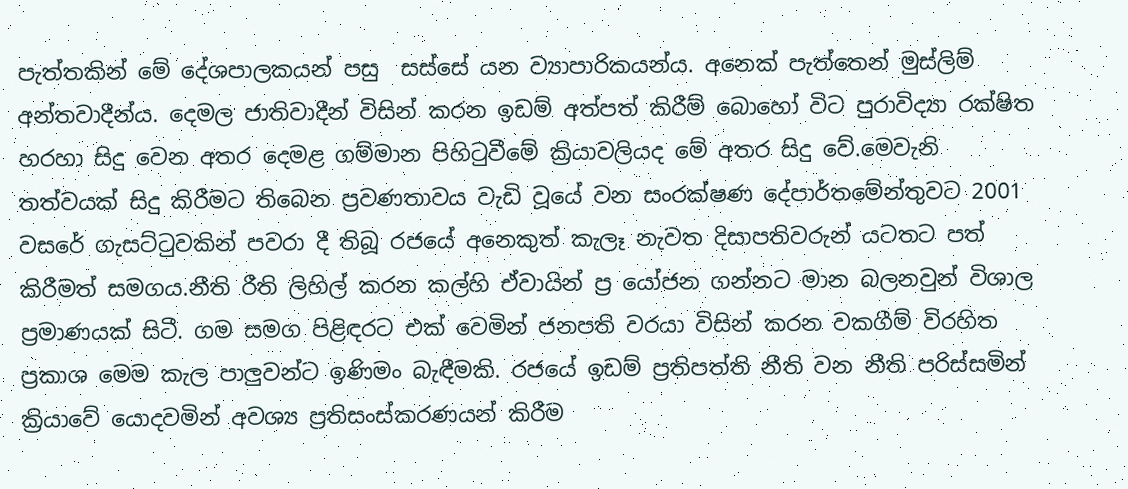පැත්තකින් මේ දේශපාලකයන් පසු  සස්සේ යන ව්‍යාපාරිකයන්ය. අනෙක් පැත්තෙන් මුස්ලිම් අන්තවාදීන්ය. දෙමල ජාතිවාදීන් විසින් කරන ඉඩම් අත්පත් කිරීම් බොහෝ විට පුරාවිද්‍යා රක්ෂිත හරහා සිදු වෙන අතර දෙමළ ගම්මාන පිහිටුවීමේ ක්‍රියාවලියද මේ අතර සිදු වේ.මෙවැනි තත්වයක් සිදු කිරීමට තිබෙන ප්‍රවණතාවය වැඩි වූයේ වන සංරක්ෂණ දේපාර්තමේන්තුවට 2001 වසරේ ගැසට්ටුවකින් පවරා දී තිබූ රජයේ අනෙකුත් කැලෑ නැවත දිසාපතිවරුන් යටතට පත් කිරීමත් සමගය.නීති රීති ලිහිල් කරන කල්හි ඒවායින් ප්‍ර යෝජන ගන්නට මාන බලනවුන් විශාල ප්‍රමාණයක් සිටී. ගම සමග පිළිඳරට එක් වෙමින් ජනපති වරයා විසින් කරන වකගීම් විරහිත ප්‍රකාශ මෙම කැල පාලුවන්ට ඉණිමං බැඳීමකි. රජයේ ඉඩම් ප්‍රතිපත්ති නීති වන නීති පරිස්සමින් ක්‍රියාවේ යොදවමින් අවශ්‍ය ප්‍රතිසංස්කරණයන් කිරීම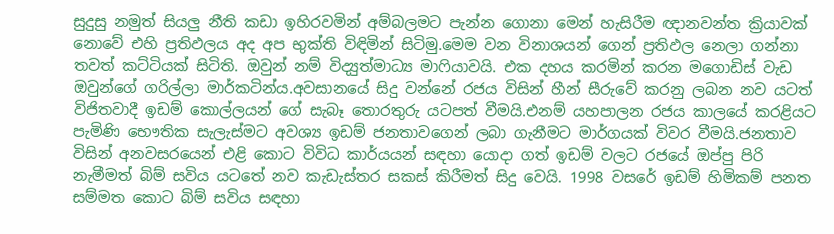සුදුසු නමුත් සියලු නීති කඩා ඉහිරවමින් අම්බලමට පැන්න ගොනා මෙන් හැසිරීම ඥානවන්ත ක්‍රියාවක් නොවේ එහි ප්‍රතිඵලය අද අප භුක්ති විඳිමින් සිටිමු.මෙම වන විනාශයන් ගෙන් ප්‍රතිඵල නෙලා ගන්නා තවත් කට්ටියක් සිටිති. ඔවුන් නම් විද්‍යුත්මාධ්‍ය මාෆියාවයි. එක දහය කරමින් කරන මගොඩිස් වැඩ ඔවුන්ගේ ගරිල්ලා මාර්කටින්ය.අවසානයේ සිදු වන්නේ රජය විසින් හීන් සීරුවේ කරනු ලබන නව යටත් විජිතවාදී ඉඩම් කොල්ලයන් ගේ සැබෑ තොරතුරු යටපත් වීමයි.එනම් යහපාලන රජය කාලයේ කරළියට පැමිණි භෞතික සැලැස්මට අවශ්‍ය ඉඩම් ජනතාවගෙන් ලබා ගැනීමට මාර්ගයක් විවර වීමයි.ජනතාව විසින් අනවසරයෙන් එළි කොට විවිධ කාර්යයන් සඳහා යොදා ගත් ඉඩම් වලට රජයේ ඔප්පු පිරි නැමීමත් බිම් සවිය යටතේ නව කැඩැස්තර සකස් කිරීමත් සිදු වෙයි. 1998 වසරේ ඉඩම් හිමිකම් පනත සම්මත කොට බිම් සවිය සඳහා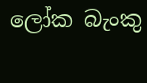ලෝක බැංකු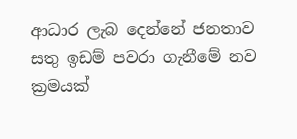ආධාර ලැබ දෙන්නේ ජනතාව සතු ඉඩම් පවරා ගැනීමේ නව ක්‍රමයක්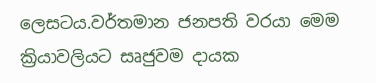ලෙසටය.වර්තමාන ජනපති වරයා මෙම ක්‍රියාවලියට සෘජුවම දායක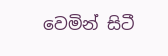වෙමින් සිටී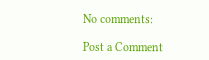No comments:

Post a Comment